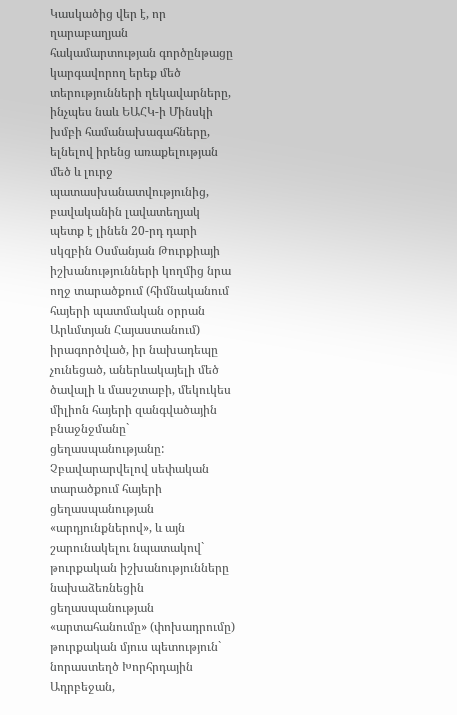Կասկածից վեր է, որ ղարաբաղյան հակամարտության գործընթացը կարգավորող երեք մեծ տերությունների ղեկավարները, ինչպես նաև ԵԱՀԿ-ի Մինսկի խմբի համանախագահները, ելնելով իրենց առաքելության մեծ և լուրջ պատասխանատվությունից, բավականին լավատեղյակ պետք է լինեն 20-րդ դարի սկզբին Օսմանյան Թուրքիայի իշխանությունների կողմից նրա ողջ տարածքում (հիմնականում հայերի պատմական օրրան Արևմտյան Հայաստանում) իրագործված, իր նախադեպը չունեցած, աներևակայելի մեծ ծավալի և մասշտաբի, մեկուկես միլիոն հայերի զանգվածային բնաջնջմանը` ցեղասպանությանը:
Չբավարարվելով սեփական տարածքում հայերի ցեղասպանության «արդյունքներով», և այն շարունակելու նպատակով` թուրքական իշխանությունները նախաձեռնեցին ցեղասպանության «արտահանումը» (փոխադրումը) թուրքական մյուս պետություն` նորաստեղծ Խորհրդային Ադրբեջան,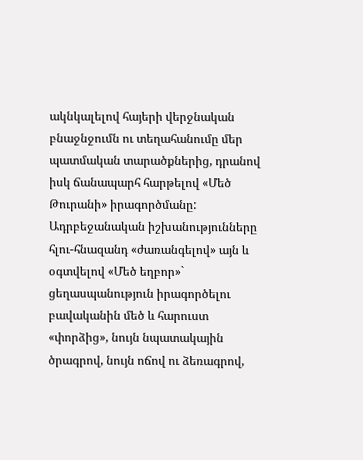ակնկալելով հայերի վերջնական բնաջնջումն ու տեղահանումը մեր պատմական տարածքներից, դրանով իսկ ճանապարհ հարթելով «Մեծ Թուրանի» իրագործմանը:
Ադրբեջանական իշխանությունները հլու-հնազանդ «ժառանգելով» այն և օգտվելով «Մեծ եղբոր»` ցեղասպանություն իրագործելու բավականին մեծ և հարուստ «փորձից», նույն նպատակային ծրագրով, նույն ոճով ու ձեռագրով,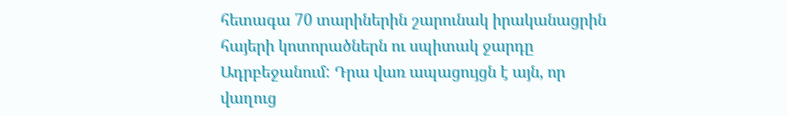հետագա 70 տարիներին շարունակ իրականացրին հայերի կոտորածներն ու սպիտակ ջարդը Ադրբեջանում: Դրա վառ ապացույցն է այն, որ վաղուց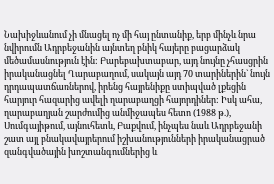Նախիջևանում չի մնացել ոչ մի հայ ընտանիք, երբ մինչև նրա նվիրումն Ադրբեջանին այնտեղ բնիկ հայերը բացարձակ մեծամասնություն էին: Բարեբախտաբար, այդ նույնը չհասցրին իրականացնել Ղարաբաղում, սակայն այդ 70 տարիներին` նույն դրդապատճառներով, իրենց հայրենիքը ստիպված լքեցին հարյուր հազարից ավելի ղարաբաղցի հայորդիներ: Իսկ ահա, ղարաբաղյան շարժումից անմիջապես հետո (1988 թ.), Սումգայիթում, այնուհետև, Բաքվում, ինչպես նաև Ադրբեջանի շատ այլ բնակավայրերում իշխանությունների իրականացրած զանգվածային խոշտանգումներից և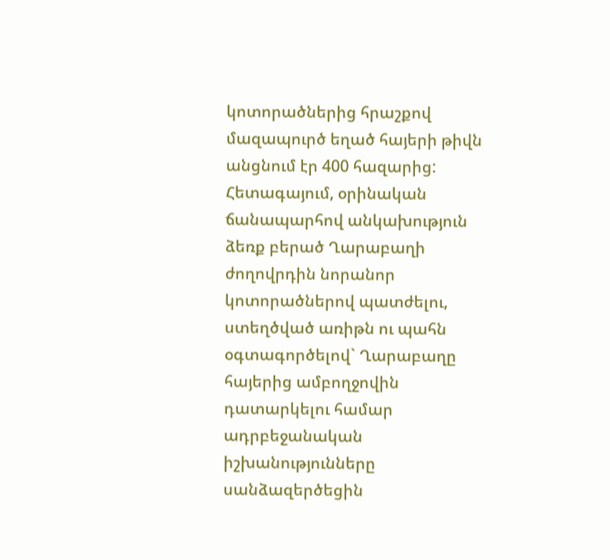կոտորածներից հրաշքով մազապուրծ եղած հայերի թիվն անցնում էր 400 հազարից:
Հետագայում, օրինական ճանապարհով անկախություն ձեռք բերած Ղարաբաղի ժողովրդին նորանոր կոտորածներով պատժելու, ստեղծված առիթն ու պահն օգտագործելով` Ղարաբաղը հայերից ամբողջովին դատարկելու համար ադրբեջանական իշխանությունները սանձազերծեցին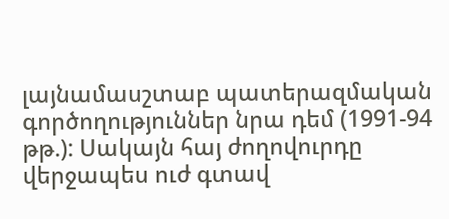լայնամասշտաբ պատերազմական գործողություններ նրա դեմ (1991-94 թթ.): Սակայն հայ ժողովուրդը վերջապես ուժ գտավ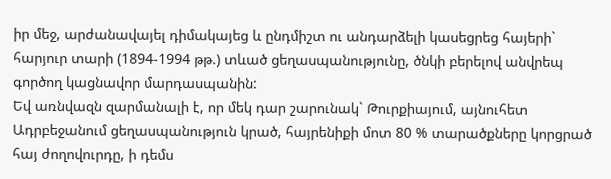իր մեջ, արժանավայել դիմակայեց և ընդմիշտ ու անդարձելի կասեցրեց հայերի` հարյուր տարի (1894-1994 թթ.) տևած ցեղասպանությունը, ծնկի բերելով անվրեպ գործող կացնավոր մարդասպանին:
Եվ առնվազն զարմանալի է, որ մեկ դար շարունակ` Թուրքիայում, այնուհետ Ադրբեջանում ցեղասպանություն կրած, հայրենիքի մոտ 80 % տարածքները կորցրած հայ ժողովուրդը, ի դեմս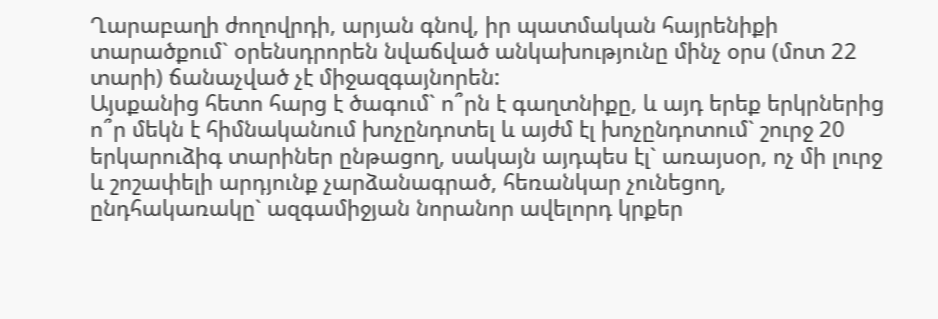Ղարաբաղի ժողովրդի, արյան գնով, իր պատմական հայրենիքի տարածքում` օրենսդրորեն նվաճված անկախությունը մինչ օրս (մոտ 22 տարի) ճանաչված չէ միջազգայնորեն:
Այսքանից հետո հարց է ծագում` ո՞րն է գաղտնիքը, և այդ երեք երկրներից ո՞ր մեկն է հիմնականում խոչընդոտել և այժմ էլ խոչընդոտում` շուրջ 20 երկարուձիգ տարիներ ընթացող, սակայն այդպես էլ` առայսօր, ոչ մի լուրջ և շոշափելի արդյունք չարձանագրած, հեռանկար չունեցող, ընդհակառակը` ազգամիջյան նորանոր ավելորդ կրքեր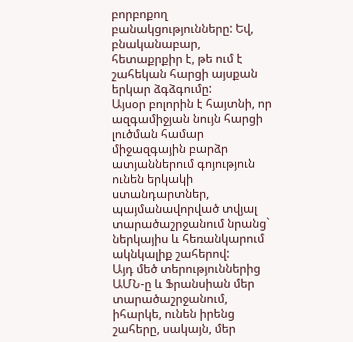բորբոքող բանակցությունները: Եվ, բնականաբար, հետաքրքիր է, թե ում է շահեկան հարցի այսքան երկար ձգձգումը:
Այսօր բոլորին է հայտնի, որ ազգամիջյան նույն հարցի լուծման համար միջազգային բարձր ատյաններում գոյություն ունեն երկակի ստանդարտներ, պայմանավորված տվյալ տարածաշրջանում նրանց` ներկայիս և հեռանկարում ակնկալիք շահերով:
Այդ մեծ տերություններից ԱՄՆ-ը և Ֆրանսիան մեր տարածաշրջանում, իհարկե, ունեն իրենց շահերը, սակայն, մեր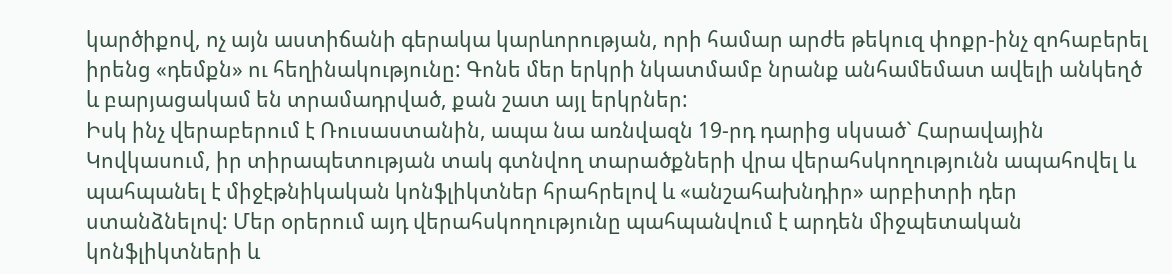կարծիքով, ոչ այն աստիճանի գերակա կարևորության, որի համար արժե թեկուզ փոքր-ինչ զոհաբերել իրենց «դեմքն» ու հեղինակությունը: Գոնե մեր երկրի նկատմամբ նրանք անհամեմատ ավելի անկեղծ և բարյացակամ են տրամադրված, քան շատ այլ երկրներ:
Իսկ ինչ վերաբերում է Ռուսաստանին, ապա նա առնվազն 19-րդ դարից սկսած` Հարավային Կովկասում, իր տիրապետության տակ գտնվող տարածքների վրա վերահսկողությունն ապահովել և պահպանել է միջէթնիկական կոնֆլիկտներ հրահրելով և «անշահախնդիր» արբիտրի դեր ստանձնելով: Մեր օրերում այդ վերահսկողությունը պահպանվում է արդեն միջպետական կոնֆլիկտների և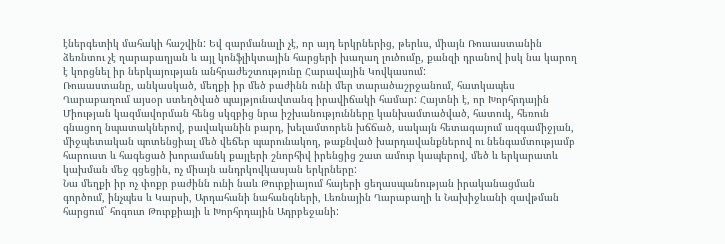էներգետիկ մահակի հաշվին: Եվ զարմանալի չէ, որ այդ երկրներից, թերևս, միայն Ռուսաստանին ձեռնտու չէ ղարաբաղյան և այլ կոնֆլիկտային հարցերի խաղաղ լուծումը, քանզի դրանով իսկ նա կարող է կորցնել իր ներկայության անհրաժեշտությունը Հարավային Կովկասում:
Ռուսաստանը, անկասկած, մեղքի իր մեծ բաժինն ունի մեր տարածաշրջանում, հատկապես Ղարաբաղում այսօր ստեղծված պայթյունավտանգ իրավիճակի համար: Հայտնի է, որ Խորհրդային Միության կազմավորման հենց սկզբից նրա իշխանությունները կանխամտածված, հատուկ, հեռուն գնացող նպատակներով, բավականին բարդ, խելամտորեն խճճած, սակայն հետագայում ազգամիջյան, միջպետական պոտենցիալ մեծ վեճեր պարունակող, թաքնված խարդավանքներով ու նենգամտությամբ հարուստ և հագեցած խորամանկ քայլերի շնորհիվ իրենցից շատ ամուր կապերով, մեծ և երկարատև կախման մեջ գցեցին, ոչ միայն անդրկովկասյան երկրները:
Նա մեղքի իր ոչ փոքր բաժինն ունի նաև Թուրքիայում հայերի ցեղասպանության իրականացման գործում, ինչպես և Կարսի, Արդահանի նահանգների, Լեռնային Ղարաբաղի և Նախիջևանի զավթման հարցում` հոգուտ Թուրքիայի և Խորհրդային Ադրբեջանի: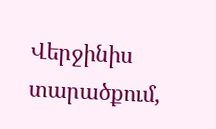Վերջինիս տարածքում,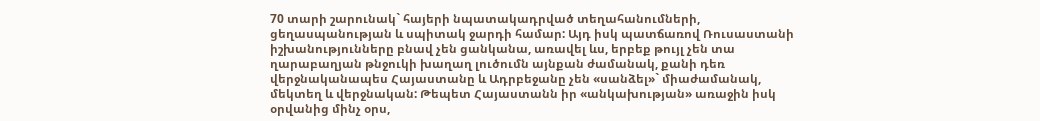70 տարի շարունակ` հայերի նպատակադրված տեղահանումների, ցեղասպանության և սպիտակ ջարդի համար: Այդ իսկ պատճառով Ռուսաստանի իշխանությունները բնավ չեն ցանկանա, առավել ևս, երբեք թույլ չեն տա ղարաբաղյան թնջուկի խաղաղ լուծումն այնքան ժամանակ, քանի դեռ վերջնականապես Հայաստանը և Ադրբեջանը չեն «սանձել»` միաժամանակ, մեկտեղ և վերջնական: Թեպետ Հայաստանն իր «անկախության» առաջին իսկ օրվանից մինչ օրս,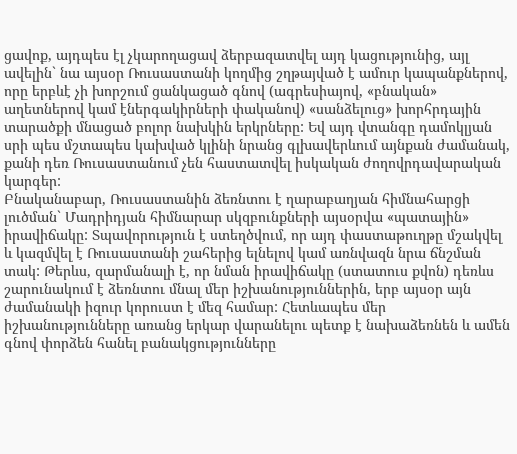ցավոք, այդպես էլ չկարողացավ ձերբազատվել այդ կացությունից, այլ ավելին` նա այսօր Ռուսաստանի կողմից շղթայված է ամուր կապանքներով, որը երբևէ չի խորշում ցանկացած գնով (ագրեսիայով, «բնական» աղետներով կամ էներգակիրների փականով) «սանձելուց» խորհրդային տարածքի մնացած բոլոր նախկին երկրները: Եվ այդ վտանգը դամոկլյան սրի պես մշտապես կախված կլինի նրանց գլխավերևում այնքան ժամանակ, քանի դեռ Ռուսաստանում չեն հաստատվել իսկական ժողովրդավարական կարգեր:
Բնականաբար, Ռուսաստանին ձեռնտու է ղարաբաղյան հիմնահարցի լուծման` Մադրիդյան հիմնարար սկզբունքների այսօրվա «պատային» իրավիճակը: Տպավորություն է ստեղծվում, որ այդ փաստաթուղթը մշակվել և կազմվել է Ռուսաստանի շահերից ելնելով կամ առնվազն նրա ճնշման տակ: Թերևս, զարմանալի է, որ նման իրավիճակը (ստատուս քվոն) դեռևս շարունակում է ձեռնտու մնալ մեր իշխանություններին, երբ այսօր այն ժամանակի իզուր կորուստ է մեզ համար: Հետևապես մեր իշխանությունները առանց երկար վարանելու պետք է նախաձեռնեն և ամեն գնով փորձեն հանել բանակցությունները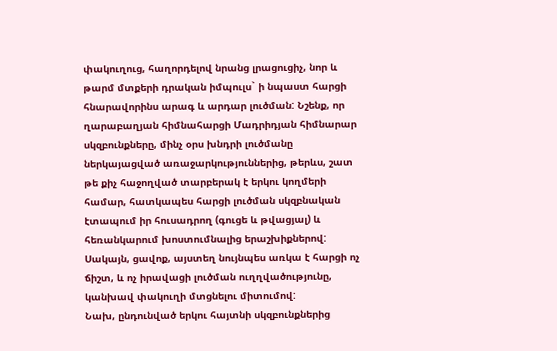փակուղուց, հաղորդելով նրանց լրացուցիչ, նոր և թարմ մտքերի դրական իմպուլս` ի նպաստ հարցի հնարավորինս արագ և արդար լուծման: Նշենք, որ ղարաբաղյան հիմնահարցի Մադրիդյան հիմնարար սկզբունքները, մինչ օրս խնդրի լուծմանը ներկայացված առաջարկություններից, թերևս, շատ թե քիչ հաջողված տարբերակ է երկու կողմերի համար, հատկապես հարցի լուծման սկզբնական էտապում իր հուսադրող (գուցե և թվացյալ) և հեռանկարում խոստումնալից երաշխիքներով: Սակայն, ցավոք, այստեղ նույնպես առկա է հարցի ոչ ճիշտ, և ոչ իրավացի լուծման ուղղվածությունը, կանխավ փակուղի մտցնելու միտումով:
Նախ, ընդունված երկու հայտնի սկզբունքներից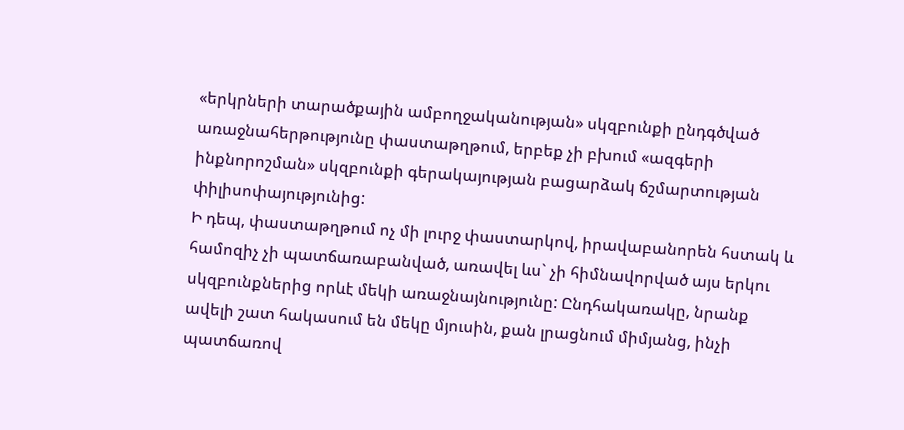«երկրների տարածքային ամբողջականության» սկզբունքի ընդգծված առաջնահերթությունը փաստաթղթում, երբեք չի բխում «ազգերի ինքնորոշման» սկզբունքի գերակայության բացարձակ ճշմարտության փիլիսոփայությունից:
Ի դեպ, փաստաթղթում ոչ մի լուրջ փաստարկով, իրավաբանորեն հստակ և համոզիչ չի պատճառաբանված, առավել ևս` չի հիմնավորված այս երկու սկզբունքներից որևէ մեկի առաջնայնությունը: Ընդհակառակը, նրանք ավելի շատ հակասում են մեկը մյուսին, քան լրացնում միմյանց, ինչի պատճառով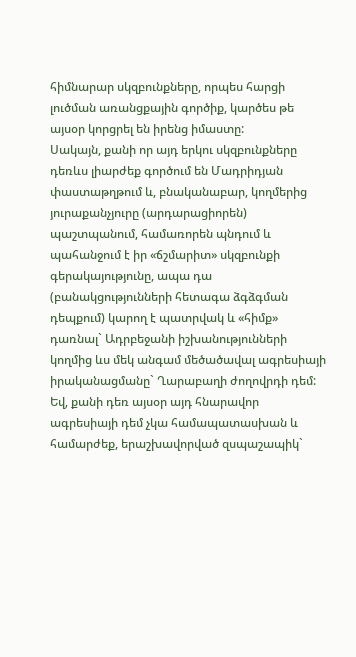հիմնարար սկզբունքները, որպես հարցի լուծման առանցքային գործիք, կարծես թե այսօր կորցրել են իրենց իմաստը:
Սակայն, քանի որ այդ երկու սկզբունքները դեռևս լիարժեք գործում են Մադրիդյան փաստաթղթում և, բնականաբար, կողմերից յուրաքանչյուրը (արդարացիորեն) պաշտպանում, համառորեն պնդում և պահանջում է իր «ճշմարիտ» սկզբունքի գերակայությունը, ապա դա (բանակցությունների հետագա ձգձգման դեպքում) կարող է պատրվակ և «հիմք» դառնալ` Ադրբեջանի իշխանությունների կողմից ևս մեկ անգամ մեծածավալ ագրեսիայի իրականացմանը` Ղարաբաղի ժողովրդի դեմ: Եվ, քանի դեռ այսօր այդ հնարավոր ագրեսիայի դեմ չկա համապատասխան և համարժեք, երաշխավորված զսպաշապիկ`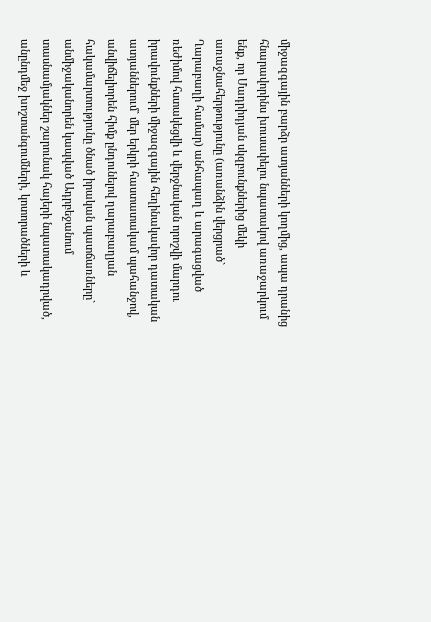միջազգային բարձր ատյանների կողմից, ապա դրանից հնարավորինս խուսափելու նպատակով առաջարկում ենք, որ Մադրիդյան սկզբունքներից մեկի առաջնահերթությունը (առանձին վերցրած` Ղարաբաղի համար) անհապաղ և արագացված ռեժիմով հստակեցվի և վերջնական որոշվի մարդու իրավունքների միջազգային հեղինակավոր դատական ատյաններում` մեր երկրի հաստատակամ պահանջով, անվիճելիորեն հիմք ընդունելով ղարաբաղյան հակամարտությունը ծնած իրական պատճառները` անմիջականորեն կապված Ադրբեջանում տասնամյակներ շարունակ հայերի նպատակադրված, անընդմեջ խոշտանգումների, կոտորածների և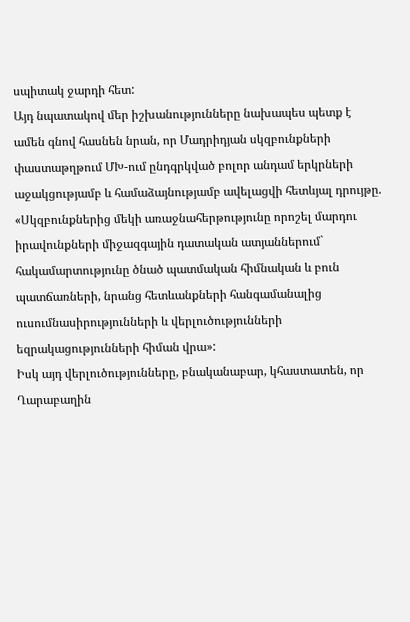սպիտակ ջարդի հետ:
Այդ նպատակով մեր իշխանությունները նախապես պետք է ամեն գնով հասնեն նրան, որ Մադրիդյան սկզբունքների փաստաթղթում ՄԽ-ում ընդգրկված բոլոր անդամ երկրների աջակցությամբ և համաձայնությամբ ավելացվի հետևյալ դրույթը.
«Սկզբունքներից մեկի առաջնահերթությունը որոշել մարդու իրավունքների միջազգային դատական ատյաններում` հակամարտությունը ծնած պատմական հիմնական և բուն պատճառների, նրանց հետևանքների հանգամանալից ուսումնասիրությունների և վերլուծությունների եզրակացությունների հիման վրա»:
Իսկ այդ վերլուծությունները, բնականաբար, կհաստատեն, որ Ղարաբաղին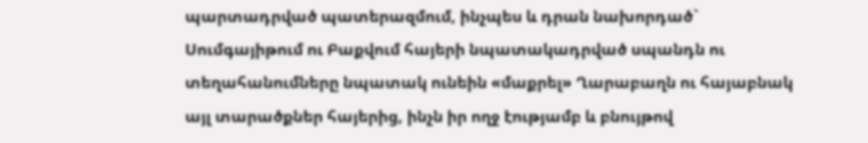պարտադրված պատերազմում, ինչպես և դրան նախորդած` Սումգայիթում ու Բաքվում հայերի նպատակադրված սպանդն ու տեղահանումները նպատակ ունեին «մաքրել» Ղարաբաղն ու հայաբնակ այլ տարածքներ հայերից, ինչն իր ողջ էությամբ և բնույթով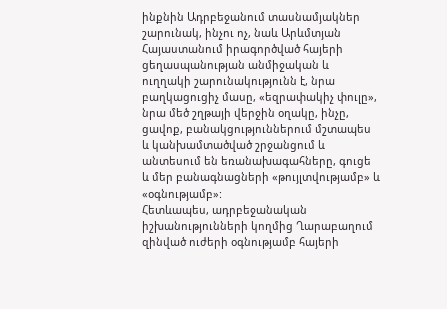ինքնին Ադրբեջանում տասնամյակներ շարունակ, ինչու ոչ, նաև Արևմտյան Հայաստանում իրագործված հայերի ցեղասպանության անմիջական և ուղղակի շարունակությունն է, նրա բաղկացուցիչ մասը, «եզրափակիչ փուլը», նրա մեծ շղթայի վերջին օղակը, ինչը, ցավոք, բանակցություններում մշտապես և կանխամտածված շրջանցում և անտեսում են եռանախագահները, գուցե և մեր բանագնացների «թույլտվությամբ» և «օգնությամբ»:
Հետևապես, ադրբեջանական իշխանությունների կողմից Ղարաբաղում զինված ուժերի օգնությամբ հայերի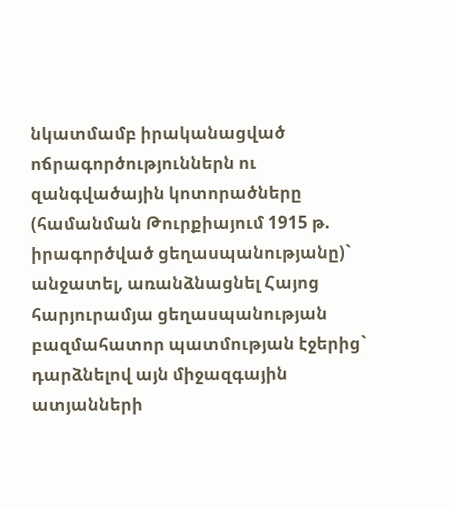նկատմամբ իրականացված ոճրագործություններն ու զանգվածային կոտորածները (համանման Թուրքիայում 1915 թ. իրագործված ցեղասպանությանը)` անջատել, առանձնացնել Հայոց հարյուրամյա ցեղասպանության բազմահատոր պատմության էջերից` դարձնելով այն միջազգային ատյանների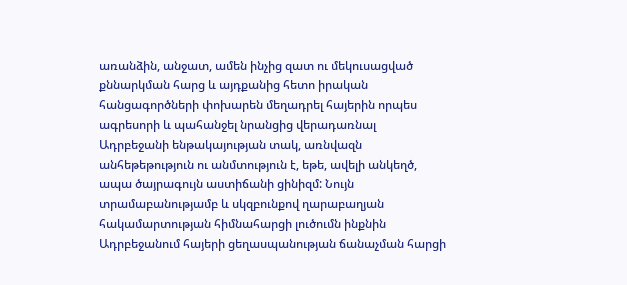առանձին, անջատ, ամեն ինչից զատ ու մեկուսացված քննարկման հարց և այդքանից հետո իրական հանցագործների փոխարեն մեղադրել հայերին որպես ագրեսորի և պահանջել նրանցից վերադառնալ Ադրբեջանի ենթակայության տակ, առնվազն անհեթեթություն ու անմտություն է, եթե, ավելի անկեղծ, ապա ծայրագույն աստիճանի ցինիզմ: Նույն տրամաբանությամբ և սկզբունքով ղարաբաղյան հակամարտության հիմնահարցի լուծումն ինքնին Ադրբեջանում հայերի ցեղասպանության ճանաչման հարցի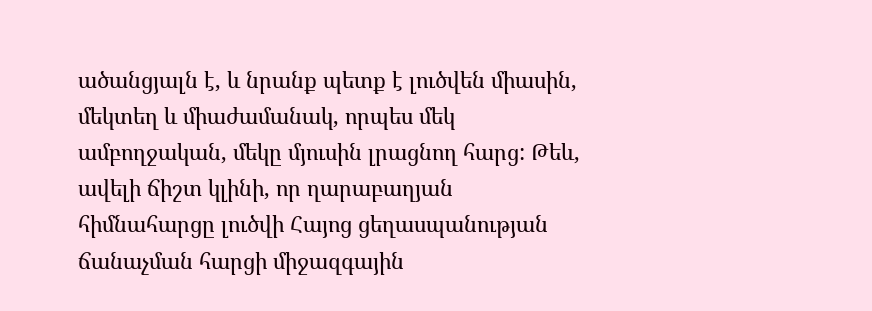ածանցյալն է, և նրանք պետք է լուծվեն միասին, մեկտեղ և միաժամանակ, որպես մեկ ամբողջական, մեկը մյուսին լրացնող հարց: Թեև, ավելի ճիշտ կլինի, որ ղարաբաղյան հիմնահարցը լուծվի Հայոց ցեղասպանության ճանաչման հարցի միջազգային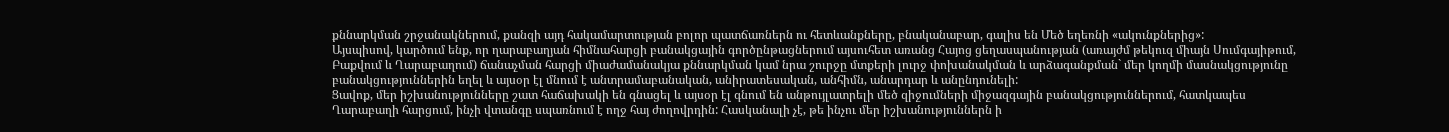քննարկման շրջանակներում, քանզի այդ հակամարտության բոլոր պատճառներն ու հետևանքները, բնականաբար, գալիս են Մեծ եղեռնի «ակունքներից»:
Այսպիսով, կարծում ենք, որ ղարաբաղյան հիմնահարցի բանակցային գործընթացներում այսուհետ առանց Հայոց ցեղասպանության (առայժմ թեկուզ միայն Սումգայիթում, Բաքվում և Ղարաբաղում) ճանաչման հարցի միաժամանակյա քննարկման կամ նրա շուրջը մտքերի լուրջ փոխանակման և արձագանքման` մեր կողմի մասնակցությունը բանակցություններին եղել և այսօր էլ մնում է անտրամաբանական, անիրատեսական, անհիմն, անարդար և անընդունելի:
Ցավոք, մեր իշխանությունները շատ հաճախակի են գնացել և այսօր էլ գնում են անթույլատրելի մեծ զիջումների միջազգային բանակցություններում, հատկապես Ղարաբաղի հարցում, ինչի վտանգը սպառնում է ողջ հայ ժողովրդին: Հասկանալի չէ, թե ինչու մեր իշխանություններն ի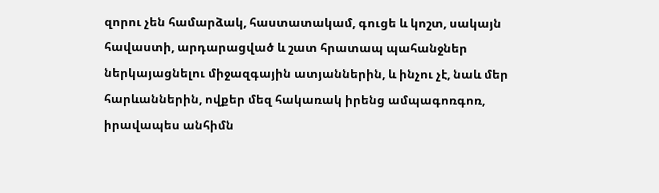զորու չեն համարձակ, հաստատակամ, գուցե և կոշտ, սակայն հավաստի, արդարացված և շատ հրատապ պահանջներ ներկայացնելու միջազգային ատյաններին, և ինչու չէ, նաև մեր հարևաններին, ովքեր մեզ հակառակ իրենց ամպագոռգոռ, իրավապես անհիմն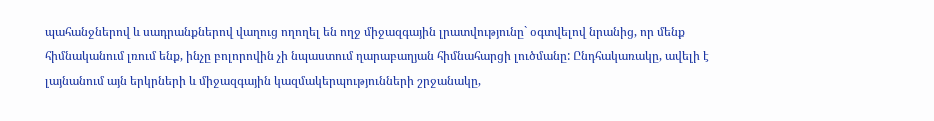պահանջներով և սադրանքներով վաղուց ողողել են ողջ միջազգային լրատվությունը` օգտվելով նրանից, որ մենք հիմնականում լռում ենք, ինչը բոլորովին չի նպաստում ղարաբաղյան հիմնահարցի լուծմանը: Ընդհակառակը, ավելի է լայնանում այն երկրների և միջազգային կազմակերպությունների շրջանակը,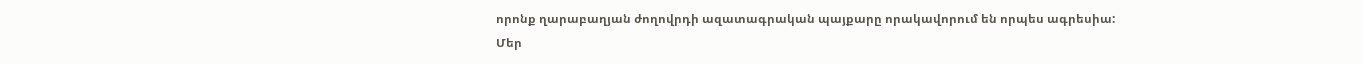որոնք ղարաբաղյան ժողովրդի ազատագրական պայքարը որակավորում են որպես ագրեսիա:
Մեր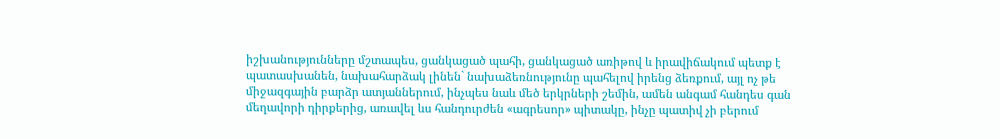իշխանությունները մշտապես, ցանկացած պահի, ցանկացած առիթով և իրավիճակում պետք է պատասխանեն, նախահարձակ լինեն` նախաձեռնությունը պահելով իրենց ձեռքում, այլ ոչ թե միջազգային բարձր ատյաններում, ինչպես նաև մեծ երկրների շեմին, ամեն անգամ հանդես գան մեղավորի դիրքերից, առավել ևս հանդուրժեն «ագրեսոր» պիտակը, ինչը պատիվ չի բերում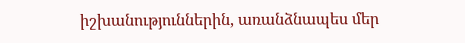իշխանություններին, առանձնապես մեր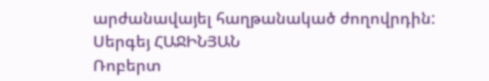արժանավայել հաղթանակած ժողովրդին:
Սերգեյ ՀԱՋԻՆՅԱՆ
Ռոբերտ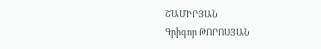ՇԱՄԻՐՅԱՆ
Գրիգոր ԹՈՐՈՍՅԱՆ